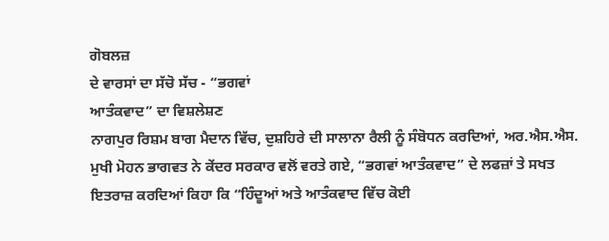ਗੋਬਲਜ਼
ਦੇ ਵਾਰਸਾਂ ਦਾ ਸੱਚੋ ਸੱਚ - “ਭਗਵਾਂ
ਆਤੰਕਵਾਦ” ਦਾ ਵਿਸ਼ਲੇਸ਼ਣ
ਨਾਗਪੁਰ ਰਿਸ਼ਮ ਬਾਗ ਮੈਦਾਨ ਵਿੱਚ, ਦੁਸ਼ਹਿਰੇ ਦੀ ਸਾਲਾਨਾ ਰੈਲੀ ਨੂੰ ਸੰਬੋਧਨ ਕਰਦਿਆਂ, ਅਰ.ਐਸ.ਐਸ.
ਮੁਖੀ ਮੋਹਨ ਭਾਗਵਤ ਨੇ ਕੇਂਦਰ ਸਰਕਾਰ ਵਲੋਂ ਵਰਤੇ ਗਏ, “ਭਗਵਾਂ ਆਤੰਕਵਾਦ” ਦੇ ਲਫਜ਼ਾਂ ਤੇ ਸਖਤ
ਇਤਰਾਜ਼ ਕਰਦਿਆਂ ਕਿਹਾ ਕਿ “ਹਿੰਦੂਆਂ ਅਤੇ ਆਤੰਕਵਾਦ ਵਿੱਚ ਕੋਈ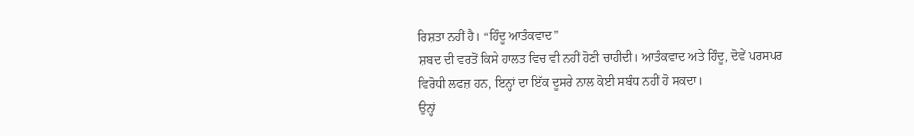ਰਿਸ਼ਤਾ ਨਹੀਂ ਹੈ। “ਹਿੰਦੂ ਆਤੰਕਵਾਦ”
ਸ਼ਬਦ ਦੀ ਵਰਤੋਂ ਕਿਸੇ ਹਾਲਤ ਵਿਚ ਵੀ ਨਹੀਂ ਹੋਣੀ ਚਾਹੀਦੀ। ਆਤੰਕਵਾਦ ਅਤੇ ਹਿੰਦੂ, ਦੋਵੇਂ ਪਰਸਪਰ
ਵਿਰੋਧੀ ਲਫਜ਼ ਹਨ, ਇਨ੍ਹਾਂ ਦਾ ਇੱਕ ਦੂਸਰੇ ਨਾਲ ਕੋਈ ਸਬੰਧ ਨਹੀਂ ਹੋ ਸਕਦਾ।
ਉਨ੍ਹਾਂ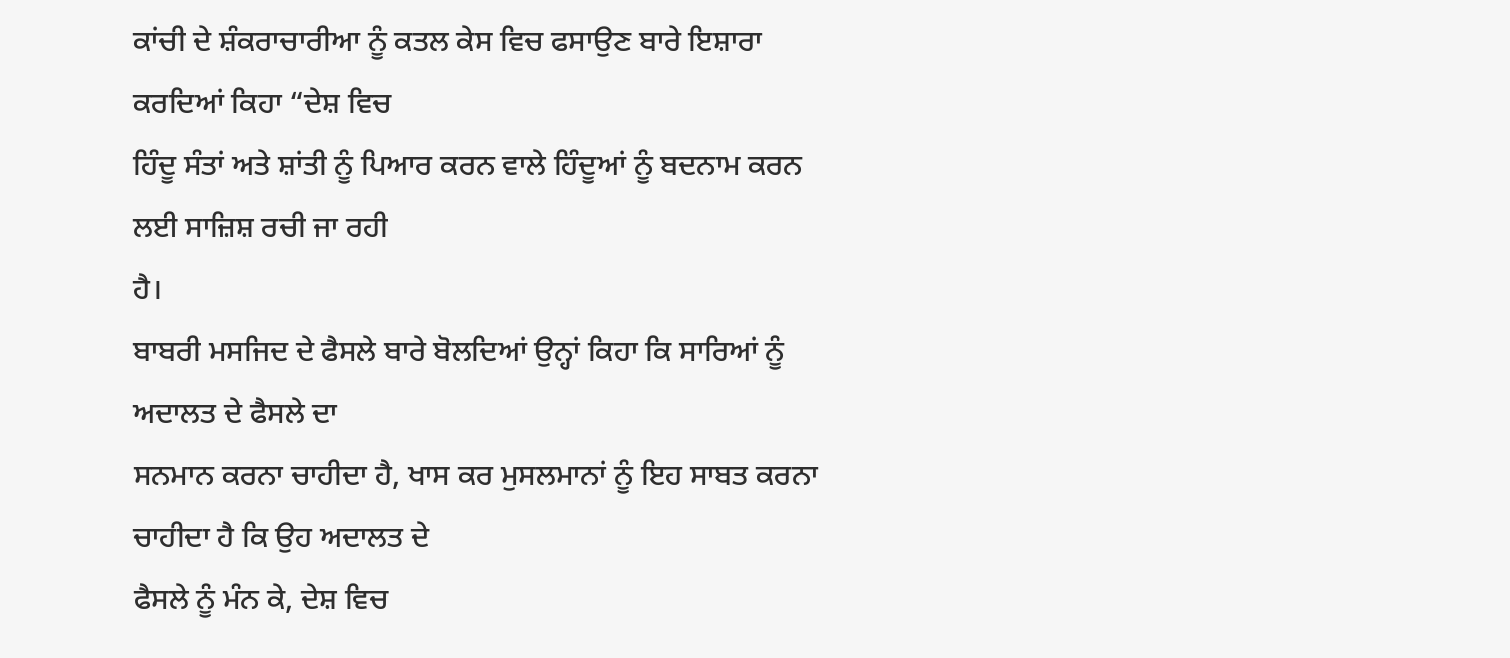ਕਾਂਚੀ ਦੇ ਸ਼ੰਕਰਾਚਾਰੀਆ ਨੂੰ ਕਤਲ ਕੇਸ ਵਿਚ ਫਸਾਉਣ ਬਾਰੇ ਇਸ਼ਾਰਾ ਕਰਦਿਆਂ ਕਿਹਾ “ਦੇਸ਼ ਵਿਚ
ਹਿੰਦੂ ਸੰਤਾਂ ਅਤੇ ਸ਼ਾਂਤੀ ਨੂੰ ਪਿਆਰ ਕਰਨ ਵਾਲੇ ਹਿੰਦੂਆਂ ਨੂੰ ਬਦਨਾਮ ਕਰਨ ਲਈ ਸਾਜ਼ਿਸ਼ ਰਚੀ ਜਾ ਰਹੀ
ਹੈ।
ਬਾਬਰੀ ਮਸਜਿਦ ਦੇ ਫੈਸਲੇ ਬਾਰੇ ਬੋਲਦਿਆਂ ਉਨ੍ਹਾਂ ਕਿਹਾ ਕਿ ਸਾਰਿਆਂ ਨੂੰ ਅਦਾਲਤ ਦੇ ਫੈਸਲੇ ਦਾ
ਸਨਮਾਨ ਕਰਨਾ ਚਾਹੀਦਾ ਹੈ, ਖਾਸ ਕਰ ਮੁਸਲਮਾਨਾਂ ਨੂੰ ਇਹ ਸਾਬਤ ਕਰਨਾ ਚਾਹੀਦਾ ਹੈ ਕਿ ਉਹ ਅਦਾਲਤ ਦੇ
ਫੈਸਲੇ ਨੂੰ ਮੰਨ ਕੇ, ਦੇਸ਼ ਵਿਚ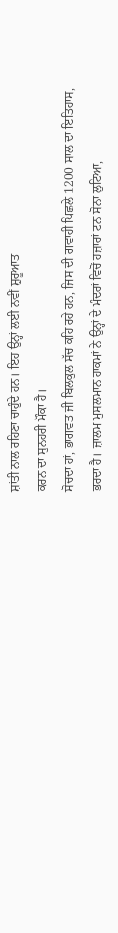ਸ਼ਾਂਤੀ ਨਾਲ ਰਹਿਣਾ ਚਾਹੁੰਦੇ ਹਨ। ਇਹ ਉਨ੍ਹਾਂ ਲਈ ਨਵੀਂ ਸ਼ੁਰੂਆਤ
ਕਰਨ ਦਾ ਸੁਨਹਰੀ ਮੌਕਾ ਹੈ।
ਸੋਚਦਾ ਹਾਂ, ਭਾਗਵਤ ਜੀ ਬਿਲਕੁਲ ਸੱਚ ਕਹਿ ਰਹੇ ਹਨ, ਜਿਸ ਦੀ ਗਵਾਹੀ ਪਿਛਲੇ 1200 ਸਾਲ ਦਾ ਇਤਿਹਾਸ,
ਭਰਦਾ ਹੈ। ਜ਼ਾਲਮ ਮੁਸਲਮਾਨ ਹਾਕਮਾਂ ਨੇ ਉਨ੍ਹਾਂ ਦੇ ਮੰਦਰਾਂ ਵਿਚੋਂ ਹਜ਼ਾਰਾਂ ਟਨ ਸੋਨਾ ਲੁਟਿਆ,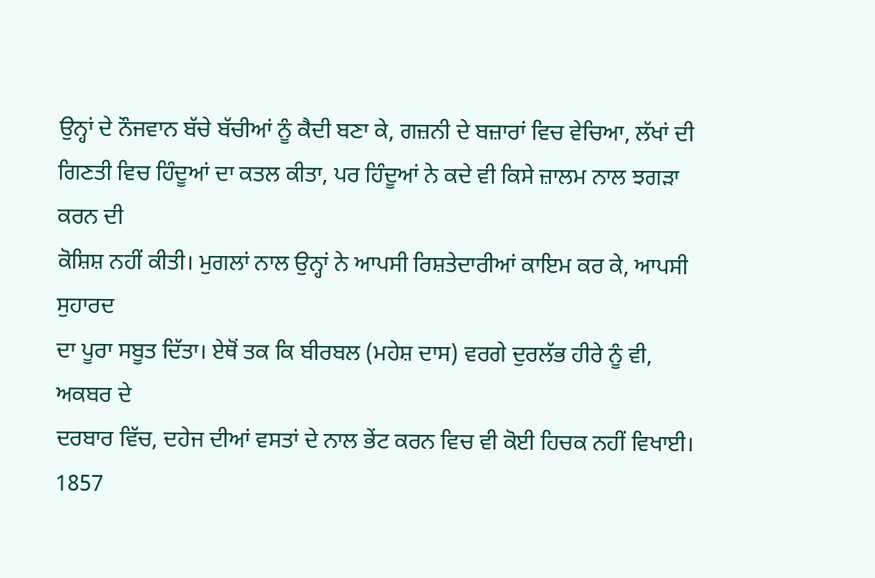ਉਨ੍ਹਾਂ ਦੇ ਨੌਜਵਾਨ ਬੱਚੇ ਬੱਚੀਆਂ ਨੂੰ ਕੈਦੀ ਬਣਾ ਕੇ, ਗਜ਼ਨੀ ਦੇ ਬਜ਼ਾਰਾਂ ਵਿਚ ਵੇਚਿਆ, ਲੱਖਾਂ ਦੀ
ਗਿਣਤੀ ਵਿਚ ਹਿੰਦੂਆਂ ਦਾ ਕਤਲ ਕੀਤਾ, ਪਰ ਹਿੰਦੂਆਂ ਨੇ ਕਦੇ ਵੀ ਕਿਸੇ ਜ਼ਾਲਮ ਨਾਲ ਝਗੜਾ ਕਰਨ ਦੀ
ਕੋਸ਼ਿਸ਼ ਨਹੀਂ ਕੀਤੀ। ਮੁਗਲਾਂ ਨਾਲ ਉਨ੍ਹਾਂ ਨੇ ਆਪਸੀ ਰਿਸ਼ਤੇਦਾਰੀਆਂ ਕਾਇਮ ਕਰ ਕੇ, ਆਪਸੀ ਸੁਹਾਰਦ
ਦਾ ਪੂਰਾ ਸਬੂਤ ਦਿੱਤਾ। ਏਥੋਂ ਤਕ ਕਿ ਬੀਰਬਲ (ਮਹੇਸ਼ ਦਾਸ) ਵਰਗੇ ਦੁਰਲੱਭ ਹੀਰੇ ਨੂੰ ਵੀ, ਅਕਬਰ ਦੇ
ਦਰਬਾਰ ਵਿੱਚ, ਦਹੇਜ ਦੀਆਂ ਵਸਤਾਂ ਦੇ ਨਾਲ ਭੇਂਟ ਕਰਨ ਵਿਚ ਵੀ ਕੋਈ ਹਿਚਕ ਨਹੀਂ ਵਿਖਾਈ।
1857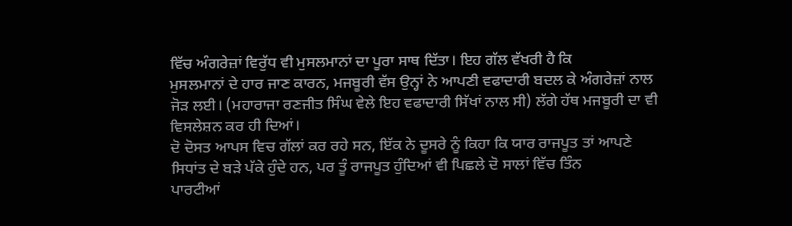ਵਿੱਚ ਅੰਗਰੇਜ਼ਾਂ ਵਿਰੁੱਧ ਵੀ ਮੁਸਲਮਾਨਾਂ ਦਾ ਪੂਰਾ ਸਾਥ ਦਿੱਤਾ। ਇਹ ਗੱਲ ਵੱਖਰੀ ਹੈ ਕਿ
ਮੁਸਲਮਾਨਾਂ ਦੇ ਹਾਰ ਜਾਣ ਕਾਰਨ, ਮਜਬੂਰੀ ਵੱਸ ਉਨ੍ਹਾਂ ਨੇ ਆਪਣੀ ਵਫਾਦਾਰੀ ਬਦਲ ਕੇ ਅੰਗਰੇਜ਼ਾਂ ਨਾਲ
ਜੋੜ ਲਈ। (ਮਹਾਰਾਜਾ ਰਣਜੀਤ ਸਿੰਘ ਵੇਲੇ ਇਹ ਵਫਾਦਾਰੀ ਸਿੱਖਾਂ ਨਾਲ ਸੀ) ਲੱਗੇ ਹੱਥ ਮਜਬੂਰੀ ਦਾ ਵੀ
ਵਿਸਲੇਸ਼ਨ ਕਰ ਹੀ ਦਿਆਂ।
ਦੋ ਦੋਸਤ ਆਪਸ ਵਿਚ ਗੱਲਾਂ ਕਰ ਰਹੇ ਸਨ, ਇੱਕ ਨੇ ਦੂਸਰੇ ਨੂੰ ਕਿਹਾ ਕਿ ਯਾਰ ਰਾਜਪੂਤ ਤਾਂ ਆਪਣੇ
ਸਿਧਾਂਤ ਦੇ ਬੜੇ ਪੱਕੇ ਹੁੰਦੇ ਹਨ, ਪਰ ਤੂੰ ਰਾਜਪੂਤ ਹੁੰਦਿਆਂ ਵੀ ਪਿਛਲੇ ਦੋ ਸਾਲਾਂ ਵਿੱਚ ਤਿੰਨ
ਪਾਰਟੀਆਂ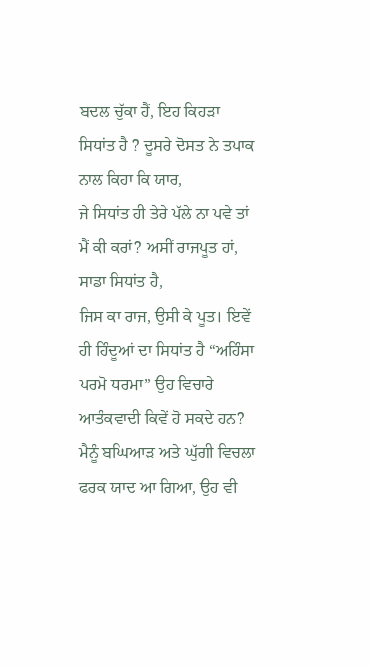ਬਦਲ ਚੁੱਕਾ ਹੈਂ, ਇਹ ਕਿਹੜਾ ਸਿਧਾਂਤ ਹੈ ? ਦੂਸਰੇ ਦੋਸਤ ਨੇ ਤਪਾਕ ਨਾਲ ਕਿਹਾ ਕਿ ਯਾਰ,
ਜੇ ਸਿਧਾਂਤ ਹੀ ਤੇਰੇ ਪੱਲੇ ਨਾ ਪਵੇ ਤਾਂ ਮੈਂ ਕੀ ਕਰਾਂ? ਅਸੀਂ ਰਾਜਪੂਤ ਹਾਂ, ਸਾਡਾ ਸਿਧਾਂਤ ਹੈ,
ਜਿਸ ਕਾ ਰਾਜ, ਉਸੀ ਕੇ ਪੂਤ। ਇਵੇਂ ਹੀ ਹਿੰਦੂਆਂ ਦਾ ਸਿਧਾਂਤ ਹੈ “ਅਹਿੰਸਾ ਪਰਮੋ ਧਰਮਾ” ਉਹ ਵਿਚਾਰੇ
ਆਤੰਕਵਾਦੀ ਕਿਵੇਂ ਹੋ ਸਕਦੇ ਹਨ?
ਮੈਨੂੰ ਬਘਿਆੜ ਅਤੇ ਘੁੱਗੀ ਵਿਚਲਾ ਫਰਕ ਯਾਦ ਆ ਗਿਆ, ਉਹ ਵੀ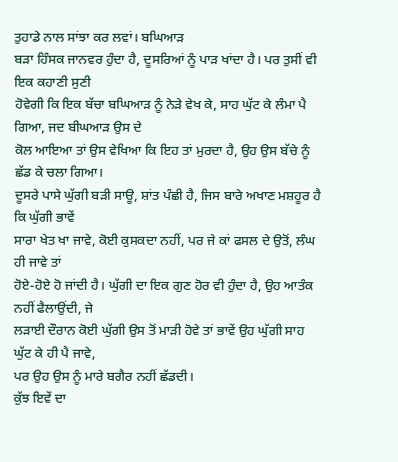ਤੁਹਾਡੇ ਨਾਲ ਸਾਂਝਾ ਕਰ ਲਵਾਂ। ਬਘਿਆੜ
ਬੜਾ ਹਿੰਸਕ ਜਾਨਵਰ ਹੁੰਦਾ ਹੈ, ਦੂਸਰਿਆਂ ਨੂੰ ਪਾੜ ਖਾਂਦਾ ਹੈ। ਪਰ ਤੁਸੀਂ ਵੀ ਇਕ ਕਹਾਣੀ ਸੁਣੀ
ਹੋਵੇਗੀ ਕਿ ਇਕ ਬੱਚਾ ਬਘਿਆੜ ਨੂੰ ਨੇੜੇ ਵੇਖ ਕੇ, ਸਾਹ ਘੁੱਟ ਕੇ ਲੰਮਾ ਪੈ ਗਿਆ, ਜਦ ਬੀਘਆੜ ਉਸ ਦੇ
ਕੋਲ ਆਇਆ ਤਾਂ ਉਸ ਵੇਖਿਆ ਕਿ ਇਹ ਤਾਂ ਮੁਰਦਾ ਹੈ, ਉਹ ਉਸ ਬੱਚੇ ਨੂੰ ਛੱਡ ਕੇ ਚਲਾ ਗਿਆ।
ਦੂਸਰੇ ਪਾਸੇ ਘੁੱਗੀ ਬੜੀ ਸਾਊ, ਸ਼ਾਂਤ ਪੰਛੀ ਹੈ, ਜਿਸ ਬਾਰੇ ਅਖਾਣ ਮਸ਼ਹੂਰ ਹੈ ਕਿ ਘੁੱਗੀ ਭਾਵੇਂ
ਸਾਰਾ ਖੇਤ ਖਾ ਜਾਵੇ, ਕੋਈ ਕੁਸਕਦਾ ਨਹੀਂ, ਪਰ ਜੇ ਕਾਂ ਫਸਲ ਦੇ ਉਤੋਂ, ਲੰਘ ਹੀ ਜਾਵੇ ਤਾਂ
ਹੋਏ-ਹੋਏ ਹੋ ਜਾਂਦੀ ਹੈ। ਘੁੱਗੀ ਦਾ ਇਕ ਗੁਣ ਹੋਰ ਵੀ ਹੁੰਦਾ ਹੈ, ਉਹ ਆਤੰਕ ਨਹੀਂ ਫੈਲਾਉਂਦੀ, ਜੇ
ਲੜਾਈ ਦੌਰਾਨ ਕੋਈ ਘੁੱਗੀ ਉਸ ਤੋਂ ਮਾੜੀ ਹੋਵੇ ਤਾਂ ਭਾਵੇਂ ਉਹ ਘੁੱਗੀ ਸਾਹ ਘੁੱਟ ਕੇ ਹੀ ਪੈ ਜਾਵੇ,
ਪਰ ਉਹ ਉਸ ਨੂੰ ਮਾਰੇ ਬਗੈਰ ਨਹੀਂ ਛੱਡਦੀ।
ਕੁੱਝ ਇਵੇਂ ਦਾ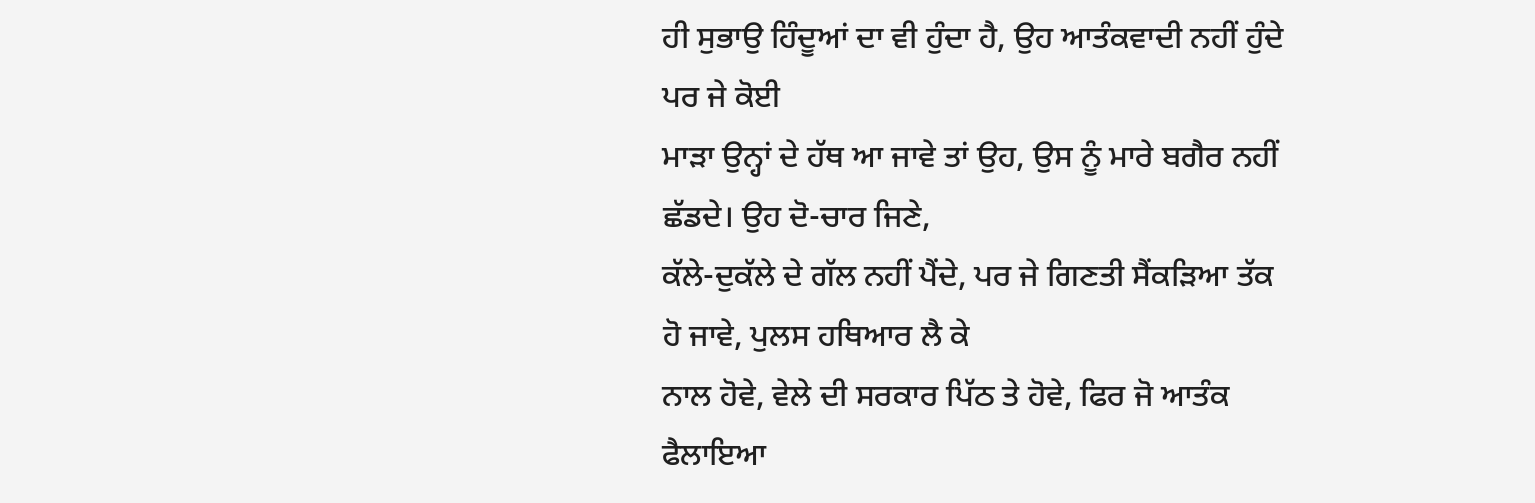ਹੀ ਸੁਭਾਉ ਹਿੰਦੂਆਂ ਦਾ ਵੀ ਹੁੰਦਾ ਹੈ, ਉਹ ਆਤੰਕਵਾਦੀ ਨਹੀਂ ਹੁੰਦੇ ਪਰ ਜੇ ਕੋਈ
ਮਾੜਾ ਉਨ੍ਹਾਂ ਦੇ ਹੱਥ ਆ ਜਾਵੇ ਤਾਂ ਉਹ, ਉਸ ਨੂੰ ਮਾਰੇ ਬਗੈਰ ਨਹੀਂ ਛੱਡਦੇ। ਉਹ ਦੋ-ਚਾਰ ਜਿਣੇ,
ਕੱਲੇ-ਦੁਕੱਲੇ ਦੇ ਗੱਲ ਨਹੀਂ ਪੈਂਦੇ, ਪਰ ਜੇ ਗਿਣਤੀ ਸੈਂਕੜਿਆ ਤੱਕ ਹੋ ਜਾਵੇ, ਪੁਲਸ ਹਥਿਆਰ ਲੈ ਕੇ
ਨਾਲ ਹੋਵੇ, ਵੇਲੇ ਦੀ ਸਰਕਾਰ ਪਿੱਠ ਤੇ ਹੋਵੇ, ਫਿਰ ਜੋ ਆਤੰਕ ਫੈਲਾਇਆ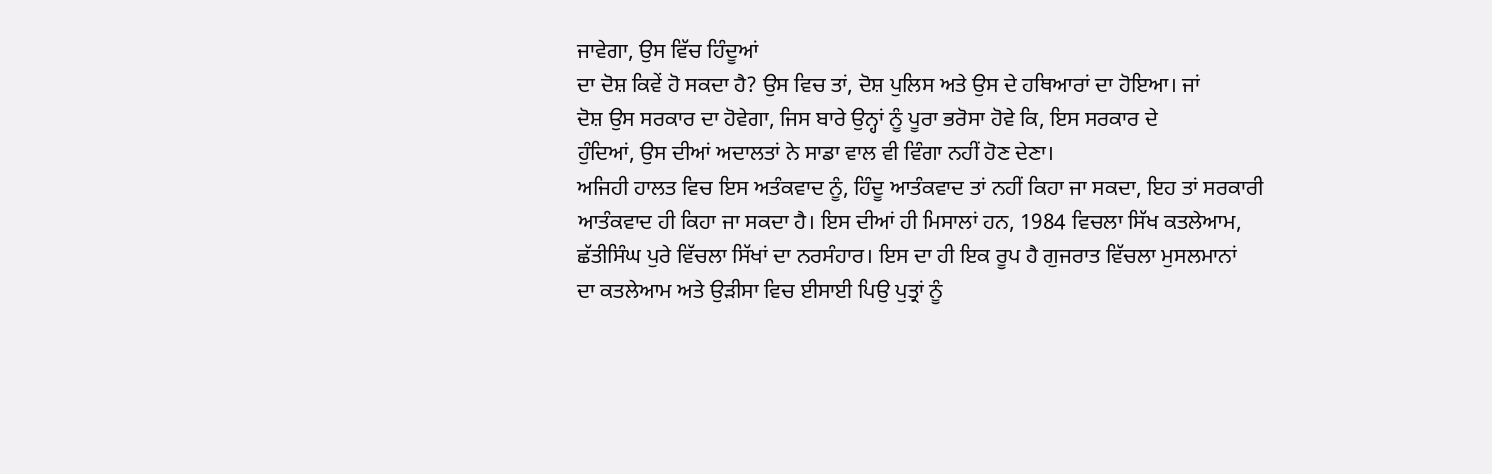ਜਾਵੇਗਾ, ਉਸ ਵਿੱਚ ਹਿੰਦੂਆਂ
ਦਾ ਦੋਸ਼ ਕਿਵੇਂ ਹੋ ਸਕਦਾ ਹੈ? ਉਸ ਵਿਚ ਤਾਂ, ਦੋਸ਼ ਪੁਲਿਸ ਅਤੇ ਉਸ ਦੇ ਹਥਿਆਰਾਂ ਦਾ ਹੋਇਆ। ਜਾਂ
ਦੋਸ਼ ਉਸ ਸਰਕਾਰ ਦਾ ਹੋਵੇਗਾ, ਜਿਸ ਬਾਰੇ ਉਨ੍ਹਾਂ ਨੂੰ ਪੂਰਾ ਭਰੋਸਾ ਹੋਵੇ ਕਿ, ਇਸ ਸਰਕਾਰ ਦੇ
ਹੁੰਦਿਆਂ, ਉਸ ਦੀਆਂ ਅਦਾਲਤਾਂ ਨੇ ਸਾਡਾ ਵਾਲ ਵੀ ਵਿੰਗਾ ਨਹੀਂ ਹੋਣ ਦੇਣਾ।
ਅਜਿਹੀ ਹਾਲਤ ਵਿਚ ਇਸ ਅਤੰਕਵਾਦ ਨੂੰ, ਹਿੰਦੂ ਆਤੰਕਵਾਦ ਤਾਂ ਨਹੀਂ ਕਿਹਾ ਜਾ ਸਕਦਾ, ਇਹ ਤਾਂ ਸਰਕਾਰੀ
ਆਤੰਕਵਾਦ ਹੀ ਕਿਹਾ ਜਾ ਸਕਦਾ ਹੈ। ਇਸ ਦੀਆਂ ਹੀ ਮਿਸਾਲਾਂ ਹਨ, 1984 ਵਿਚਲਾ ਸਿੱਖ ਕਤਲੇਆਮ,
ਛੱਤੀਸਿੰਘ ਪੁਰੇ ਵਿੱਚਲਾ ਸਿੱਖਾਂ ਦਾ ਨਰਸੰਹਾਰ। ਇਸ ਦਾ ਹੀ ਇਕ ਰੂਪ ਹੈ ਗੁਜਰਾਤ ਵਿੱਚਲਾ ਮੁਸਲਮਾਨਾਂ
ਦਾ ਕਤਲੇਆਮ ਅਤੇ ਉੜੀਸਾ ਵਿਚ ਈਸਾਈ ਪਿਉ ਪੁਤ੍ਰਾਂ ਨੂੰ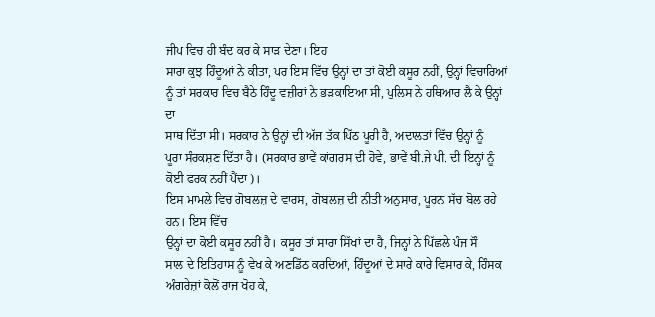ਜੀਪ ਵਿਚ ਹੀ ਬੰਦ ਕਰ ਕੇ ਸਾੜ ਦੇਣਾ। ਇਹ
ਸਾਰਾ ਕੁਝ ਹਿੰਦੂਆਂ ਨੇ ਕੀਤਾ, ਪਰ ਇਸ ਵਿੱਚ ਉਨ੍ਹਾਂ ਦਾ ਤਾਂ ਕੋਈ ਕਸੂਰ ਨਹੀਂ, ਉਨ੍ਹਾਂ ਵਿਚਾਰਿਆਂ
ਨੂੰ ਤਾਂ ਸਰਕਾਰ ਵਿਚ ਬੈਠੇ ਹਿੰਦੂ ਵਜ਼ੀਰਾਂ ਨੇ ਭੜਕਾਇਆ ਸੀ, ਪੁਲਿਸ ਨੇ ਹਥਿਆਰ ਲੈ ਕੇ ਉਨ੍ਹਾਂ ਦਾ
ਸਾਥ ਦਿੱਤਾ ਸੀ। ਸਰਕਾਰ ਨੇ ਉਨ੍ਹਾਂ ਦੀ ਅੱਜ ਤੱਕ ਪਿੱਠ ਪੂਰੀ ਹੈ, ਅਦਾਲਤਾਂ ਵਿੱਚ ਉਨ੍ਹਾਂ ਨੂੰ
ਪੂਰਾ ਸੰਰਕਸ਼ਣ ਦਿੱਤਾ ਹੈ। (ਸਰਕਾਰ ਭਾਵੇਂ ਕਾਂਗਰਸ ਦੀ ਹੋਵੇ, ਭਾਵੇਂ ਬੀ.ਜੇ ਪੀ. ਦੀ ਇਨ੍ਹਾਂ ਨੂੰ
ਕੋਈ ਫਰਕ ਨਹੀਂ ਪੈਂਦਾ)।
ਇਸ ਮਾਮਲੇ ਵਿਚ ਗੋਬਲਜ਼ ਦੇ ਵਾਰਸ, ਗੋਬਲਜ਼ ਦੀ ਨੀਤੀ ਅਨੁਸਾਰ, ਪੂਰਨ ਸੱਚ ਬੋਲ ਰਹੇ ਹਨ। ਇਸ ਵਿੱਚ
ਉਨ੍ਹਾਂ ਦਾ ਕੋਈ ਕਸੂਰ ਨਹੀਂ ਹੈ। ਕਸੂਰ ਤਾਂ ਸਾਰਾ ਸਿੱਖਾਂ ਦਾ ਹੈ, ਜਿਨ੍ਹਾਂ ਨੇ ਪਿੱਛਲੇ ਪੰਜ ਸੌ
ਸਾਲ ਦੇ ਇਤਿਹਾਸ ਨੂੰ ਵੇਖ ਕੇ ਅਣਡਿੱਠ ਕਰਦਿਆਂ, ਹਿੰਦੂਆਂ ਦੇ ਸਾਰੇ ਕਾਰੇ ਵਿਸਾਰ ਕੇ, ਹਿੰਸਕ
ਅੰਗਰੇਜ਼ਾਂ ਕੋਲੋਂ ਰਾਜ ਖੋਹ ਕੇ,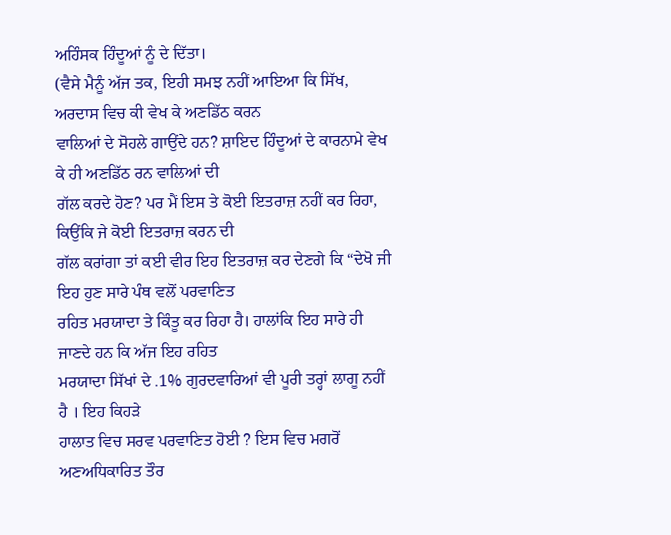ਅਹਿੰਸਕ ਹਿੰਦੂਆਂ ਨੂੰ ਦੇ ਦਿੱਤਾ।
(ਵੈਸੇ ਮੈਨੂੰ ਅੱਜ ਤਕ, ਇਹੀ ਸਮਝ ਨਹੀਂ ਆਇਆ ਕਿ ਸਿੱਖ, ਅਰਦਾਸ ਵਿਚ ਕੀ ਵੇਖ ਕੇ ਅਣਡਿੱਠ ਕਰਨ
ਵਾਲਿਆਂ ਦੇ ਸੋਹਲੇ ਗਾਉਂਦੇ ਹਨ? ਸ਼ਾਇਦ ਹਿੰਦੂਆਂ ਦੇ ਕਾਰਨਾਮੇ ਵੇਖ ਕੇ ਹੀ ਅਣਡਿੱਠ ਰਨ ਵਾਲਿਆਂ ਦੀ
ਗੱਲ ਕਰਦੇ ਹੋਣ? ਪਰ ਮੈਂ ਇਸ ਤੇ ਕੋਈ ਇਤਰਾਜ਼ ਨਹੀਂ ਕਰ ਰਿਹਾ, ਕਿਉਂਕਿ ਜੇ ਕੋਈ ਇਤਰਾਜ਼ ਕਰਨ ਦੀ
ਗੱਲ ਕਰਾਂਗਾ ਤਾਂ ਕਈ ਵੀਰ ਇਹ ਇਤਰਾਜ਼ ਕਰ ਦੇਣਗੇ ਕਿ “ਦੇਖੋ ਜੀ ਇਹ ਹੁਣ ਸਾਰੇ ਪੰਥ ਵਲੋਂ ਪਰਵਾਣਿਤ
ਰਹਿਤ ਮਰਯਾਦਾ ਤੇ ਕਿੰਤੂ ਕਰ ਰਿਹਾ ਹੈ। ਹਾਲਾਂਕਿ ਇਹ ਸਾਰੇ ਹੀ ਜਾਣਦੇ ਹਨ ਕਿ ਅੱਜ ਇਹ ਰਹਿਤ
ਮਰਯਾਦਾ ਸਿੱਖਾਂ ਦੇ .1% ਗੁਰਦਵਾਰਿਆਂ ਵੀ ਪੂਰੀ ਤਰ੍ਹਾਂ ਲਾਗੂ ਨਹੀਂ ਹੈ । ਇਹ ਕਿਹੜੇ
ਹਾਲਾਤ ਵਿਚ ਸਰਵ ਪਰਵਾਣਿਤ ਹੋਈ ? ਇਸ ਵਿਚ ਮਗਰੋਂ ਅਣਅਧਿਕਾਰਿਤ ਤੌਰ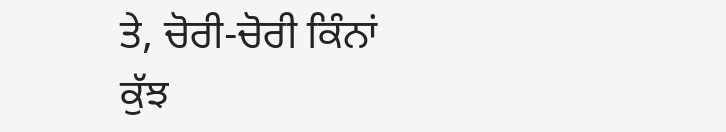ਤੇ, ਚੋਰੀ-ਚੋਰੀ ਕਿੰਨਾਂ
ਕੁੱਝ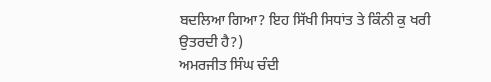ਬਦਲਿਆ ਗਿਆ? ਇਹ ਸਿੱਖੀ ਸਿਧਾਂਤ ਤੇ ਕਿੰਨੀ ਕੁ ਖਰੀ ਉਤਰਦੀ ਹੈ?)
ਅਮਰਜੀਤ ਸਿੰਘ ਚੰਦੀ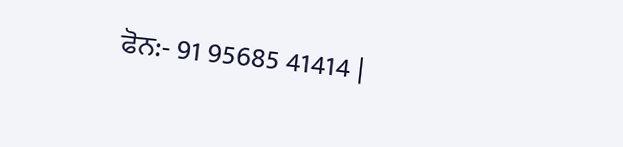ਫੋਨ:- 91 95685 41414 |